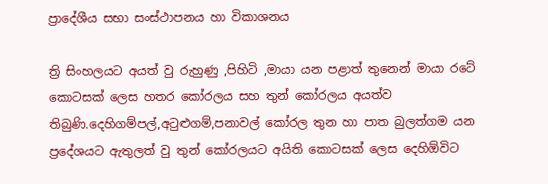ප්‍රාදේශීය සභා සංස්ථාපනය හා විකාශනය

ත්‍රි සිංහලයට අයත් වු රුහුණු ,පිහිටි ,මායා යන පළාත් තුනෙන් මායා රටේ කොටසක් ලෙස හතර කෝරලය සහ තුන් කෝරලය අයත්ව තිබුණි.දෙහිගම්පල්,අටුළුගම්,පනාවල් කෝරල තුන හා පාත බුලත්ගම යන ප්‍රදේශයට ඇතුලත් වු තුන් කෝරලයට අයිති කොටසක් ලෙස දෙහිඕවිට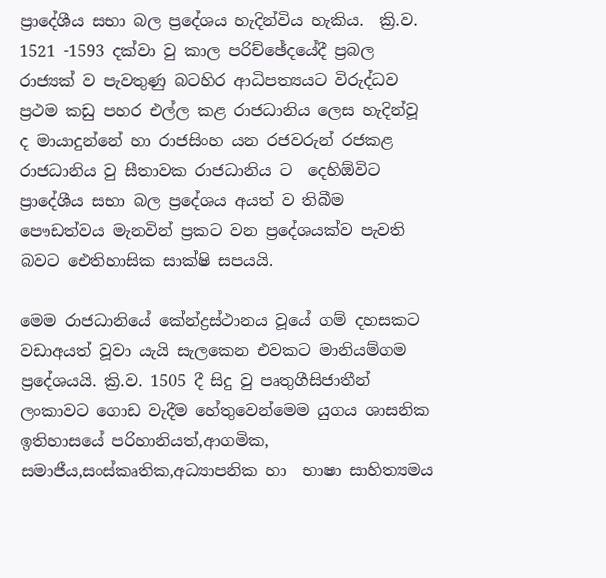ප්‍රාදේශීය සභා බල ප්‍රදේශය හැදින්විය හැකිය.  ක්‍රි.ව. 1521 -1593 දක්වා වු කාල පරිච්ඡේදයේදී ප්‍රබල රාජ්‍යක් ව පැවතුණු බටහිර ආධිපත්‍යයට විරුද්ධව ප්‍රථම කඩු පහර එල්ල කළ රාජධානිය ලෙස හැදින්වූ ද මායාදුන්නේ හා රාජසිංහ යන රජවරුන් රජකළ රාජධානිය වු සීතාවක රාජධානිය ට  දෙහිඕවිට ප්‍රාදේශීය සභා බල ප්‍රදේශය අයත් ව තිබීම පෞඩත්වය මැනවින් ප්‍රකට වන ප්‍රදේශයක්ව පැවති බවට ඓතිහාසික සාක්ෂි සපයයි.

මෙම රාජධානියේ කේන්ද්‍රස්ථානය වූයේ ගම් දහසකට වඩාඅයත් වූවා යැයි සැලකෙන එවකට මානියම්ගම ප්‍රදේශයයි. ක්‍රි.ව. 1505 දී සිදු වු පෘතුගීසිජාතීන් ලංකාවට ගොඩ වැදීම හේතුවෙන්මෙම යුගය ශාසනික ඉතිහාසයේ පරිහානියත්,ආගමික, සමාජීය,සංස්කෘතික,අධ්‍යාපනික හා  භාෂා සාහිත්‍යමය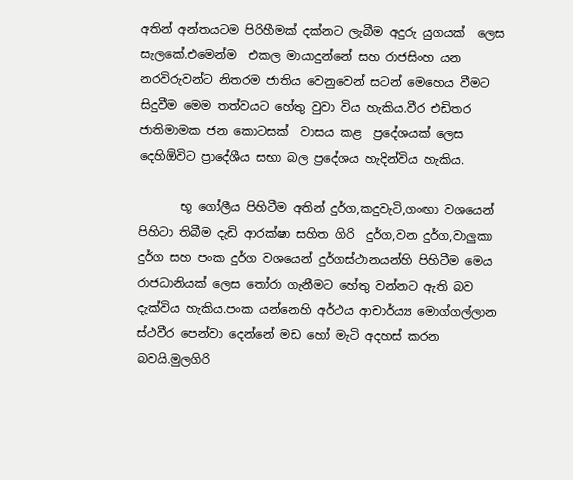අතින් අන්තයටම පිරිහීමක් දක්නට ලැබීම අදුරු යුගයක්  ලෙස සැලකේ.එමෙන්ම  එකල මායාදුන්නේ සහ රාජසිංහ යන නරවිරුවන්ට නිතරම ජාතිය වෙනුවෙන් සටන් මෙහෙය වීමට සිදුවීම මෙම තත්වයට හේතු වුවා විය හැකිය.වීර එඩිතර ජාතිමාමක ජන කොටසක්  වාසය කළ  ප්‍රදේශයක් ලෙස දෙහිඕවිට ප්‍රාදේශීය සභා බල ප්‍රදේශය හැදින්විය හැකිය.

       භූ ගෝලීය පිහිටීම අතින් දුර්ග,කදුවැටි,ගංඟා වශයෙන් පිහිටා තිබීම දැඩි ආරක්ෂා සහිත ගිරි  දුර්ග,වන දුර්ග,වාලුකා දුර්ග සහ පංක දුර්ග වශයෙන් දුර්ගස්ථානයන්හි පිහිටීම මෙය රාජධානියක් ලෙස තෝරා ගැනීමට හේතු වන්නට ඇති බව දැක්විය හැකිය.පංක යන්නෙහි අර්ථය ආචාර්ය්‍ය මොග්ගල්ලාන ස්ථවීර පෙන්වා දෙන්නේ මඩ හෝ මැටි අදහස් කරන බවයි.මුලගිරි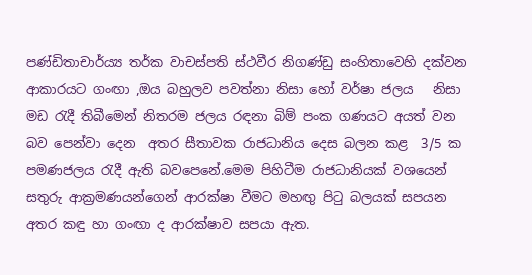පණ්ඩිතාචාර්ය්‍ය තර්ක වාචස්පති ස්ථවීර නිගණ්ඩු සංහිතාවෙහි දක්වන  ආකාරයට ගංඟා ,ඔය බහුලව පවත්නා නිසා හෝ වර්ෂා ජලය   නිසා මඩ රැදී තිබීමෙන් නිතරම ජලය රඳනා බිම් පංක ගණයට අයත් වන බව පෙන්වා දෙන  අතර සීතාවක රාජධානිය දෙස බලන කළ  3/5 ක පමණජලය රැදී ඇති බවපෙනේ.මෙම පිහිටීම රාජධානියක් වශයෙන් සතුරු ආක්‍රමණයන්ගෙන් ආරක්ෂා වීමට මහඟු පිටු බලයක් සපයන අතර කඳු හා ගංඟා ද ආරක්ෂාව සපයා ඇත.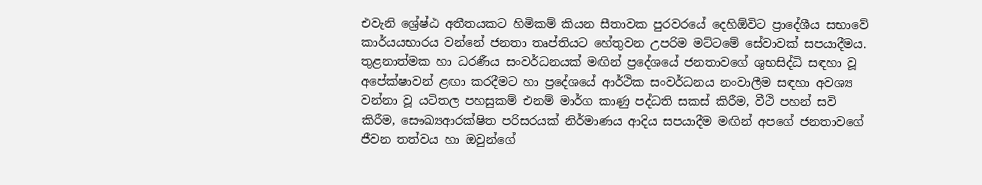එවැනි ශ්‍රේෂ්ඨ අතීතයකට හිමිකම් කියන සීතාවක පුරවරයේ දෙහිඕවිට ප්‍රාදේශීය සභාවේ කාර්යයභාරය වන්නේ ජනතා තෘප්තියට හේතුවන උපරිම මට්ටමේ සේවාවක් සපයාදීමය. තුළනාත්මක හා ධරණීය සංවර්ධනයක් මඟින් ප්‍රදේශයේ ජනතාවගේ ශුභසිද්ධි සඳහා වූ අපේක්ෂාවන් ළඟා කරදීමට හා ප්‍රදේශයේ ආර්ථික සංවර්ධනය නංවාලීම සඳහා අවශ්‍ය වන්නා වූ යටිතල පහසුකම් එනම් මාර්ග කාණු පද්ධති සකස් කිරීම, වීථි පහන් සවි කිරීම, සෞඛ්‍යආරක්ෂිත පරිසරයක් නිර්මාණය ආදිය සපයාදීම මඟින් අපගේ ජනතාවගේ ජීවන තත්වය හා ඔවුන්ගේ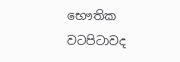භෞතික වටපිටාවද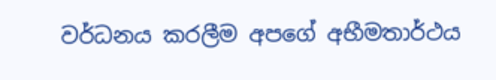වර්ධනය කරලීම අපගේ අභීමතාර්ථය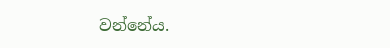වන්නේය‍.